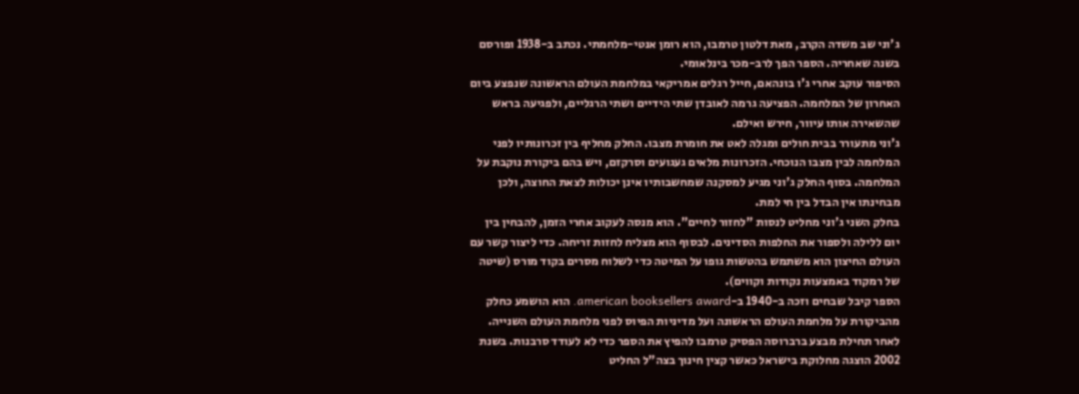ג'וני שב משדה הקרב, מאת דלטון טרמבו, הוא רומן אנטי-מלחמתי. נכתב ב-1938 ופורסם בשנה שאחריה. הספר הפך לרב-מכר בינלאומי.
הסיפור עוקב אחרי ג'ו בונהאם, חייל רגלים אמריקאי במלחמת העולם הראשונה שנפצע ביום האחרון של המלחמה. הפציעה גרמה לאובדן שתי הידיים ושתי הרגליים, ולפגיעה בראש שהשאירה אותו עיוור, חירש ואילם.
ג'וני מתעורר בבית חולים ומגלה לאט את חומרת מצבו. החלק מחליף בין זכרונותיו לפני המלחמה לבין מצבו הנוכחי. הזכרונות מלאים געגועים וסרקזם, ויש בהם ביקורת נוקבת על המלחמה. בסוף החלק ג'וני מגיע למסקנה שמחשבותיו אינן יכולות לצאת החוצה, ולכן מבחינתו אין הבדל בין חי למת.
בחלק השני ג'וני מחליט לנסות "לחזור לחיים". הוא מנסה לעקוב אחרי הזמן, להבחין בין יום ללילה ולספור את החלפות הסדינים. לבסוף הוא מצליח לחזות זריחה. כדי ליצור קשר עם העולם החיצון הוא משתמש בהטשות גופו על המיטה כדי לשלוח מסרים בקוד מורס (שיטה של רמקוד באמצעות נקודות וקווים).
הספר קיבל שבחים וזכה ב-1940 ב-american booksellers award. הוא הושמע כחלק מהביקורת על מלחמת העולם הראשונה ועל מדיניות הפיוס לפני מלחמת העולם השנייה. לאחר תחילת מבצע ברברוסה הפסיק טרמבו להפיץ את הספר כדי לא לעודד סרבנות. בשנת 2002 הוצגה מחלוקת בישראל כאשר קצין חינוך בצה"ל החליט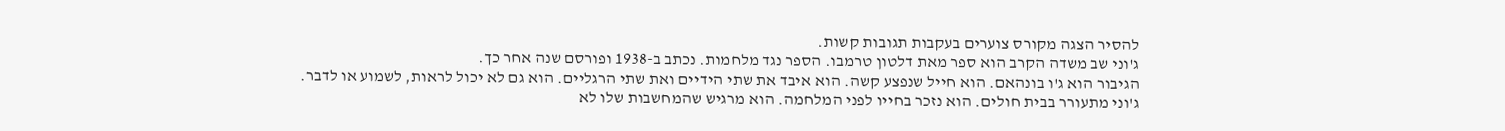להסיר הצגה מקורס צוערים בעקבות תגובות קשות.
ג'וני שב משדה הקרב הוא ספר מאת דלטון טרמבו. הספר נגד מלחמות. נכתב ב-1938 ופורסם שנה אחר כך.
הגיבור הוא ג'ו בונהאם. הוא חייל שנפצע קשה. הוא איבד את שתי הידיים ואת שתי הרגליים. הוא גם לא יכול לראות, לשמוע או לדבר.
ג'וני מתעורר בבית חולים. הוא נזכר בחייו לפני המלחמה. הוא מרגיש שהמחשבות שלו לא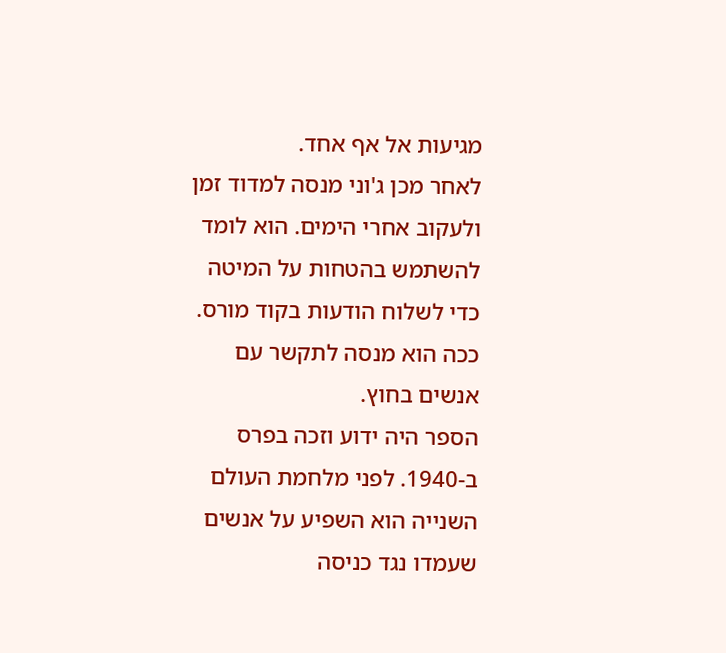מגיעות אל אף אחד.
לאחר מכן ג'וני מנסה למדוד זמן ולעקוב אחרי הימים. הוא לומד להשתמש בהטחות על המיטה כדי לשלוח הודעות בקוד מורס. ככה הוא מנסה לתקשר עם אנשים בחוץ.
הספר היה ידוע וזכה בפרס ב-1940. לפני מלחמת העולם השנייה הוא השפיע על אנשים שעמדו נגד כניסה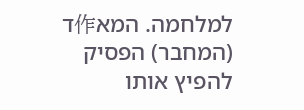למלחמה. המא作ד (המחבר) הפסיק להפיץ אותו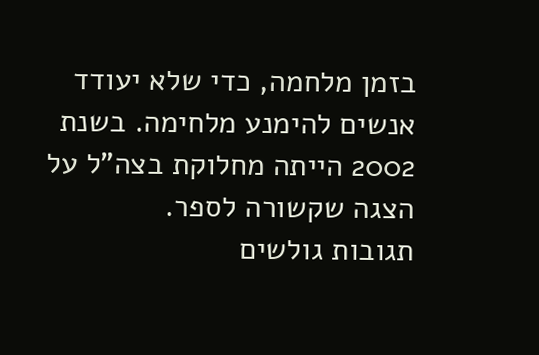בזמן מלחמה, כדי שלא יעודד אנשים להימנע מלחימה. בשנת 2002 הייתה מחלוקת בצה"ל על הצגה שקשורה לספר.
תגובות גולשים